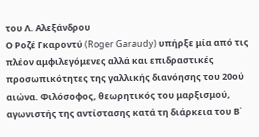του Λ. Αλεξάνδρου
Ο Ροζέ Γκαροντύ (Roger Garaudy) υπήρξε μία από τις πλέον αμφιλεγόμενες αλλά και επιδραστικές προσωπικότητες της γαλλικής διανόησης του 20ού αιώνα. Φιλόσοφος, θεωρητικός του μαρξισμού, αγωνιστής της αντίστασης κατά τη διάρκεια του Β΄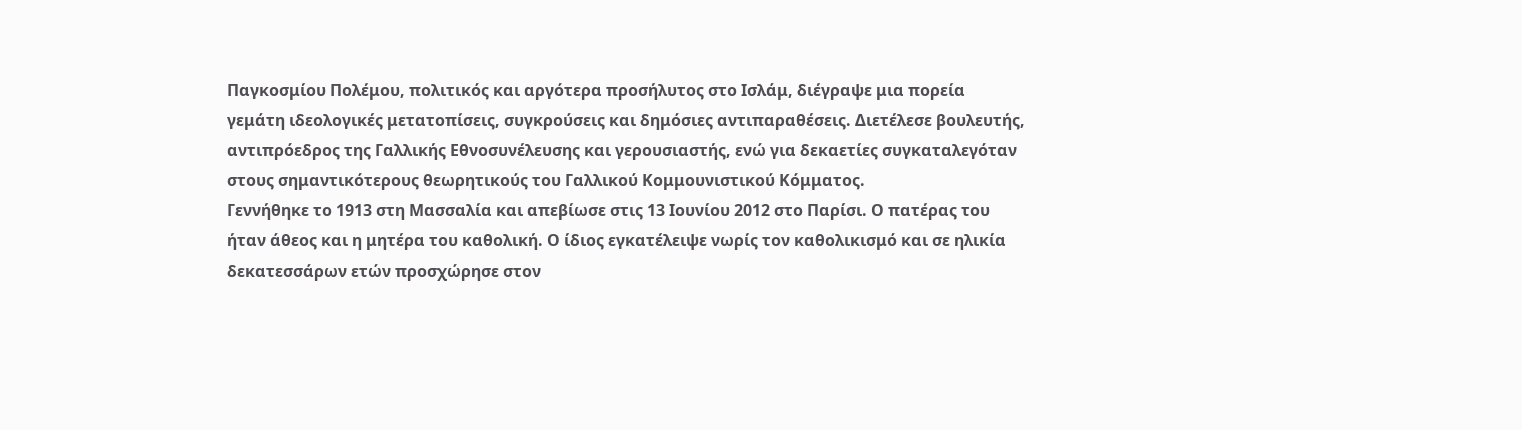Παγκοσμίου Πολέμου, πολιτικός και αργότερα προσήλυτος στο Ισλάμ, διέγραψε μια πορεία γεμάτη ιδεολογικές μετατοπίσεις, συγκρούσεις και δημόσιες αντιπαραθέσεις. Διετέλεσε βουλευτής, αντιπρόεδρος της Γαλλικής Εθνοσυνέλευσης και γερουσιαστής, ενώ για δεκαετίες συγκαταλεγόταν στους σημαντικότερους θεωρητικούς του Γαλλικού Κομμουνιστικού Κόμματος.
Γεννήθηκε το 1913 στη Μασσαλία και απεβίωσε στις 13 Ιουνίου 2012 στο Παρίσι. Ο πατέρας του ήταν άθεος και η μητέρα του καθολική. Ο ίδιος εγκατέλειψε νωρίς τον καθολικισμό και σε ηλικία δεκατεσσάρων ετών προσχώρησε στον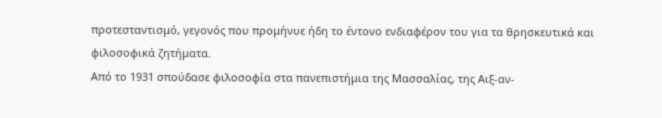προτεσταντισμό, γεγονός που προμήνυε ήδη το έντονο ενδιαφέρον του για τα θρησκευτικά και φιλοσοφικά ζητήματα.
Από το 1931 σπούδασε φιλοσοφία στα πανεπιστήμια της Μασσαλίας, της Αιξ-αν-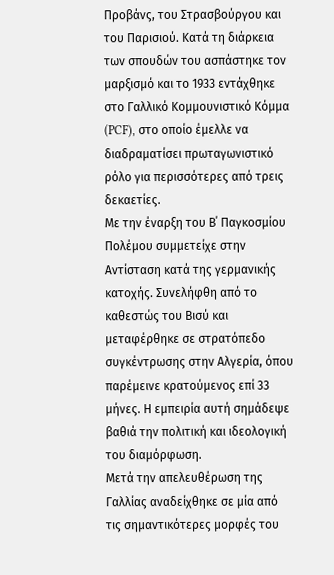Προβάνς, του Στρασβούργου και του Παρισιού. Κατά τη διάρκεια των σπουδών του ασπάστηκε τον μαρξισμό και το 1933 εντάχθηκε στο Γαλλικό Κομμουνιστικό Κόμμα (PCF), στο οποίο έμελλε να διαδραματίσει πρωταγωνιστικό ρόλο για περισσότερες από τρεις δεκαετίες.
Με την έναρξη του Β΄ Παγκοσμίου Πολέμου συμμετείχε στην Αντίσταση κατά της γερμανικής κατοχής. Συνελήφθη από το καθεστώς του Βισύ και μεταφέρθηκε σε στρατόπεδο συγκέντρωσης στην Αλγερία, όπου παρέμεινε κρατούμενος επί 33 μήνες. Η εμπειρία αυτή σημάδεψε βαθιά την πολιτική και ιδεολογική του διαμόρφωση.
Μετά την απελευθέρωση της Γαλλίας αναδείχθηκε σε μία από τις σημαντικότερες μορφές του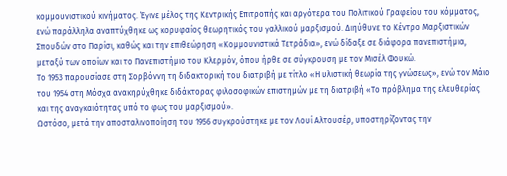κομμουνιστικού κινήματος. Έγινε μέλος της Κεντρικής Επιτροπής και αργότερα του Πολιτικού Γραφείου του κόμματος, ενώ παράλληλα αναπτύχθηκε ως κορυφαίος θεωρητικός του γαλλικού μαρξισμού. Διηύθυνε το Κέντρο Μαρξιστικών Σπουδών στο Παρίσι, καθώς και την επιθεώρηση «Κομμουνιστικά Τετράδια», ενώ δίδαξε σε διάφορα πανεπιστήμια, μεταξύ των οποίων και το Πανεπιστήμιο του Κλερμόν, όπου ήρθε σε σύγκρουση με τον Μισέλ Φουκώ.
Το 1953 παρουσίασε στη Σορβόννη τη διδακτορική του διατριβή με τίτλο «Η υλιστική θεωρία της γνώσεως», ενώ τον Μάιο του 1954 στη Μόσχα ανακηρύχθηκε διδάκτορας φιλοσοφικών επιστημών με τη διατριβή «Το πρόβλημα της ελευθερίας και της αναγκαιότητας υπό το φως του μαρξισμού».
Ωστόσο, μετά την αποσταλινοποίηση του 1956 συγκρούστηκε με τον Λουί Αλτουσέρ, υποστηρίζοντας την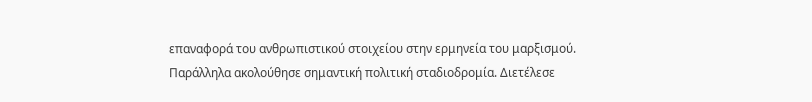επαναφορά του ανθρωπιστικού στοιχείου στην ερμηνεία του μαρξισμού.
Παράλληλα ακολούθησε σημαντική πολιτική σταδιοδρομία. Διετέλεσε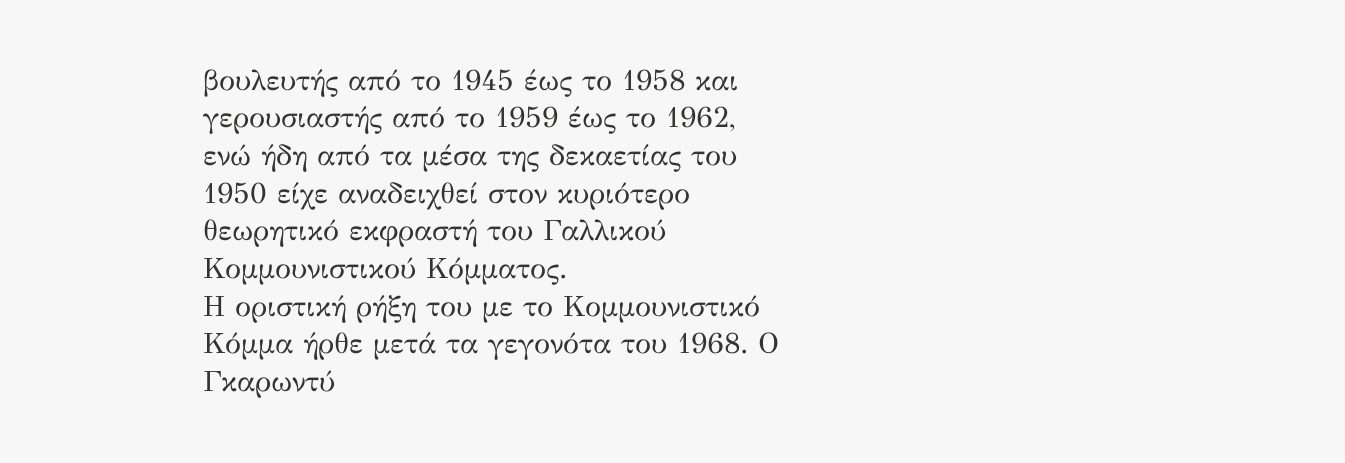βουλευτής από το 1945 έως το 1958 και γερουσιαστής από το 1959 έως το 1962, ενώ ήδη από τα μέσα της δεκαετίας του 1950 είχε αναδειχθεί στον κυριότερο θεωρητικό εκφραστή του Γαλλικού Κομμουνιστικού Κόμματος.
Η οριστική ρήξη του με το Κομμουνιστικό Κόμμα ήρθε μετά τα γεγονότα του 1968. Ο Γκαρωντύ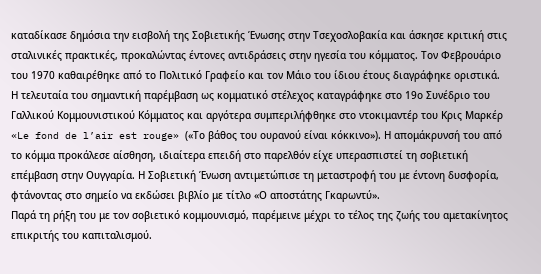καταδίκασε δημόσια την εισβολή της Σοβιετικής Ένωσης στην Τσεχοσλοβακία και άσκησε κριτική στις σταλινικές πρακτικές, προκαλώντας έντονες αντιδράσεις στην ηγεσία του κόμματος. Τον Φεβρουάριο του 1970 καθαιρέθηκε από το Πολιτικό Γραφείο και τον Μάιο του ίδιου έτους διαγράφηκε οριστικά.
Η τελευταία του σημαντική παρέμβαση ως κομματικό στέλεχος καταγράφηκε στο 19ο Συνέδριο του Γαλλικού Κομμουνιστικού Κόμματος και αργότερα συμπεριλήφθηκε στο ντοκιμαντέρ του Κρις Μαρκέρ «Le fond de l’air est rouge» («Το βάθος του ουρανού είναι κόκκινο»). Η απομάκρυνσή του από το κόμμα προκάλεσε αίσθηση, ιδιαίτερα επειδή στο παρελθόν είχε υπερασπιστεί τη σοβιετική επέμβαση στην Ουγγαρία. Η Σοβιετική Ένωση αντιμετώπισε τη μεταστροφή του με έντονη δυσφορία, φτάνοντας στο σημείο να εκδώσει βιβλίο με τίτλο «Ο αποστάτης Γκαρωντύ».
Παρά τη ρήξη του με τον σοβιετικό κομμουνισμό, παρέμεινε μέχρι το τέλος της ζωής του αμετακίνητος επικριτής του καπιταλισμού.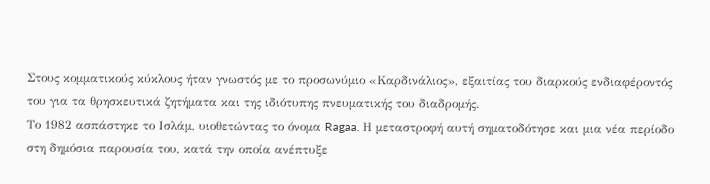Στους κομματικούς κύκλους ήταν γνωστός με το προσωνύμιο «Καρδινάλιος», εξαιτίας του διαρκούς ενδιαφέροντός του για τα θρησκευτικά ζητήματα και της ιδιότυπης πνευματικής του διαδρομής.
Το 1982 ασπάστηκε το Ισλάμ, υιοθετώντας το όνομα Ragaa. Η μεταστροφή αυτή σηματοδότησε και μια νέα περίοδο στη δημόσια παρουσία του, κατά την οποία ανέπτυξε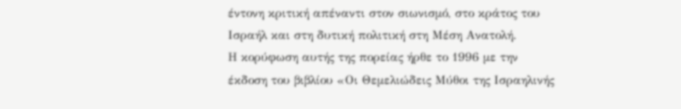έντονη κριτική απέναντι στον σιωνισμό, στο κράτος του Ισραήλ και στη δυτική πολιτική στη Μέση Ανατολή.
Η κορύφωση αυτής της πορείας ήρθε το 1996 με την έκδοση του βιβλίου «Οι Θεμελιώδεις Μύθοι της Ισραηλινής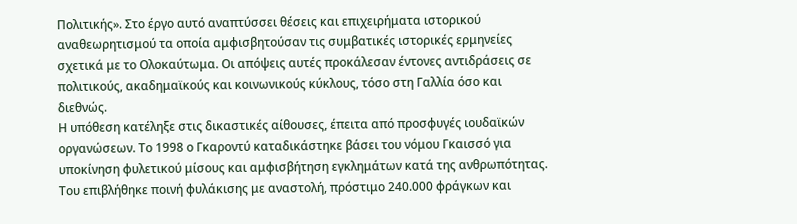Πολιτικής». Στο έργο αυτό αναπτύσσει θέσεις και επιχειρήματα ιστορικού αναθεωρητισμού τα οποία αμφισβητούσαν τις συμβατικές ιστορικές ερμηνείες σχετικά με το Ολοκαύτωμα. Οι απόψεις αυτές προκάλεσαν έντονες αντιδράσεις σε πολιτικούς, ακαδημαϊκούς και κοινωνικούς κύκλους, τόσο στη Γαλλία όσο και διεθνώς.
Η υπόθεση κατέληξε στις δικαστικές αίθουσες, έπειτα από προσφυγές ιουδαϊκών οργανώσεων. Το 1998 ο Γκαροντύ καταδικάστηκε βάσει του νόμου Γκαισσό για υποκίνηση φυλετικού μίσους και αμφισβήτηση εγκλημάτων κατά της ανθρωπότητας. Του επιβλήθηκε ποινή φυλάκισης με αναστολή, πρόστιμο 240.000 φράγκων και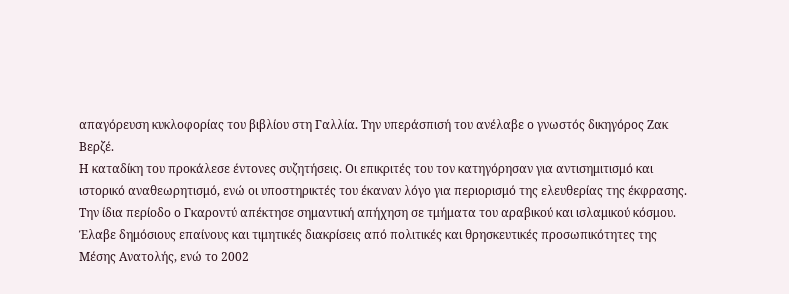απαγόρευση κυκλοφορίας του βιβλίου στη Γαλλία. Την υπεράσπισή του ανέλαβε ο γνωστός δικηγόρος Ζακ Βερζέ.
Η καταδίκη του προκάλεσε έντονες συζητήσεις. Οι επικριτές του τον κατηγόρησαν για αντισημιτισμό και ιστορικό αναθεωρητισμό, ενώ οι υποστηρικτές του έκαναν λόγο για περιορισμό της ελευθερίας της έκφρασης.
Την ίδια περίοδο ο Γκαροντύ απέκτησε σημαντική απήχηση σε τμήματα του αραβικού και ισλαμικού κόσμου. Έλαβε δημόσιους επαίνους και τιμητικές διακρίσεις από πολιτικές και θρησκευτικές προσωπικότητες της Μέσης Ανατολής, ενώ το 2002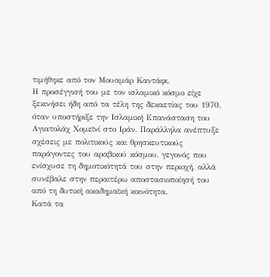τιμήθηκε από τον Μουαμάρ Καντάφι.
Η προσέγγισή του με τον ισλαμικό κόσμο είχε ξεκινήσει ήδη από τα τέλη της δεκαετίας του 1970, όταν υποστήριξε την Ισλαμική Επανάσταση του Αγιατολάχ Χομεϊνί στο Ιράν. Παράλληλα ανέπτυξε σχέσεις με πολιτικούς και θρησκευτικούς παράγοντες του αραβικού κόσμου, γεγονός που ενίσχυσε τη δημοτικότητά του στην περιοχή, αλλά συνέβαλε στην περαιτέρω αποστασιοποίησή του από τη δυτική ακαδημαϊκή κοινότητα.
Κατά τα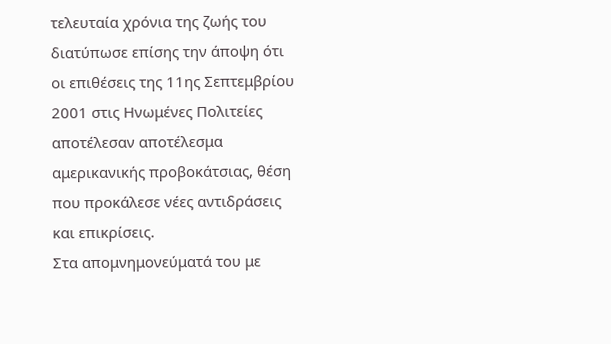τελευταία χρόνια της ζωής του διατύπωσε επίσης την άποψη ότι οι επιθέσεις της 11ης Σεπτεμβρίου 2001 στις Ηνωμένες Πολιτείες αποτέλεσαν αποτέλεσμα αμερικανικής προβοκάτσιας, θέση που προκάλεσε νέες αντιδράσεις και επικρίσεις.
Στα απομνημονεύματά του με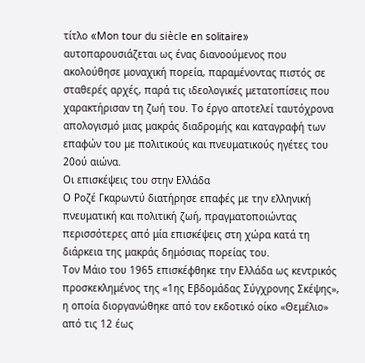τίτλο «Mon tour du siècle en solitaire» αυτοπαρουσιάζεται ως ένας διανοούμενος που ακολούθησε μοναχική πορεία, παραμένοντας πιστός σε σταθερές αρχές, παρά τις ιδεολογικές μετατοπίσεις που χαρακτήρισαν τη ζωή του. Το έργο αποτελεί ταυτόχρονα απολογισμό μιας μακράς διαδρομής και καταγραφή των επαφών του με πολιτικούς και πνευματικούς ηγέτες του 20ού αιώνα.
Οι επισκέψεις του στην Ελλάδα
Ο Ροζέ Γκαρωντύ διατήρησε επαφές με την ελληνική πνευματική και πολιτική ζωή, πραγματοποιώντας περισσότερες από μία επισκέψεις στη χώρα κατά τη διάρκεια της μακράς δημόσιας πορείας του.
Τον Μάιο του 1965 επισκέφθηκε την Ελλάδα ως κεντρικός προσκεκλημένος της «1ης Εβδομάδας Σύγχρονης Σκέψης», η οποία διοργανώθηκε από τον εκδοτικό οίκο «Θεμέλιο» από τις 12 έως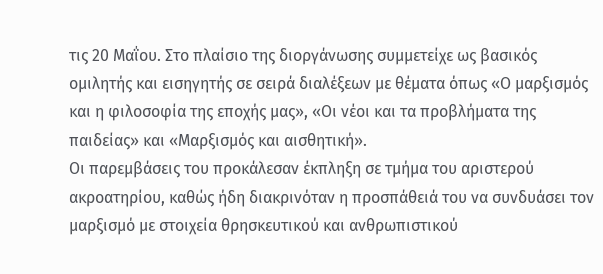τις 20 Μαΐου. Στο πλαίσιο της διοργάνωσης συμμετείχε ως βασικός ομιλητής και εισηγητής σε σειρά διαλέξεων με θέματα όπως «Ο μαρξισμός και η φιλοσοφία της εποχής μας», «Οι νέοι και τα προβλήματα της παιδείας» και «Μαρξισμός και αισθητική».
Οι παρεμβάσεις του προκάλεσαν έκπληξη σε τμήμα του αριστερού ακροατηρίου, καθώς ήδη διακρινόταν η προσπάθειά του να συνδυάσει τον μαρξισμό με στοιχεία θρησκευτικού και ανθρωπιστικού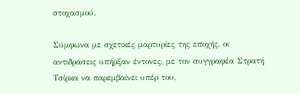στοχασμού.

Σύμφωνα με σχετικές μαρτυρίες της εποχής, οι αντιδράσεις υπήρξαν έντονες, με τον συγγραφέα Στρατή Τσίρκα να παρεμβαίνει υπέρ του,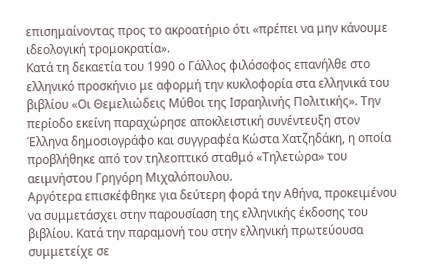επισημαίνοντας προς το ακροατήριο ότι «πρέπει να μην κάνουμε ιδεολογική τρομοκρατία».
Κατά τη δεκαετία του 1990 ο Γάλλος φιλόσοφος επανήλθε στο ελληνικό προσκήνιο με αφορμή την κυκλοφορία στα ελληνικά του βιβλίου «Οι Θεμελιώδεις Μύθοι της Ισραηλινής Πολιτικής». Την περίοδο εκείνη παραχώρησε αποκλειστική συνέντευξη στον Έλληνα δημοσιογράφο και συγγραφέα Κώστα Χατζηδάκη, η οποία προβλήθηκε από τον τηλεοπτικό σταθμό «Τηλετώρα» του αειμνήστου Γρηγόρη Μιχαλόπουλου.
Αργότερα επισκέφθηκε για δεύτερη φορά την Αθήνα, προκειμένου να συμμετάσχει στην παρουσίαση της ελληνικής έκδοσης του βιβλίου. Κατά την παραμονή του στην ελληνική πρωτεύουσα συμμετείχε σε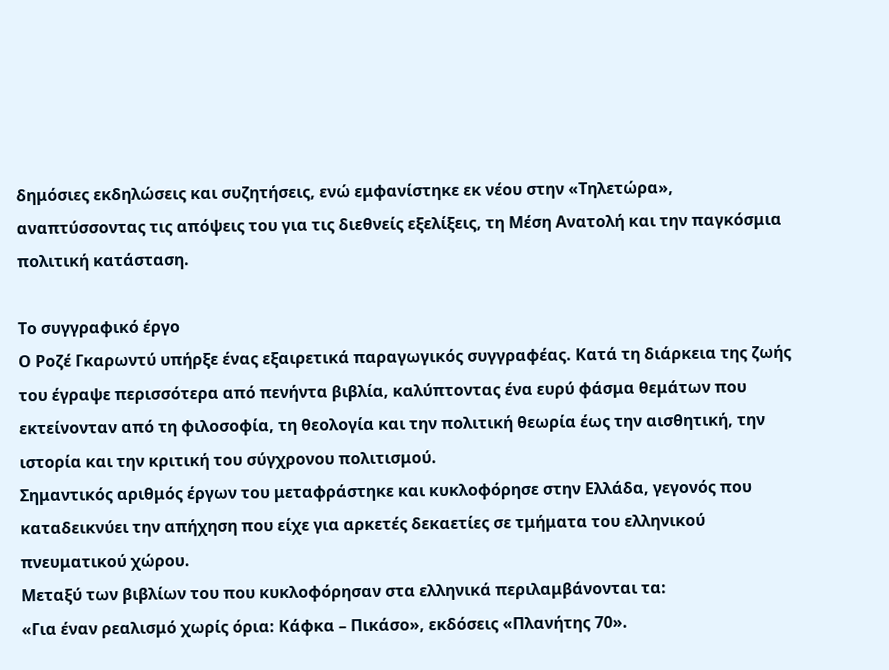δημόσιες εκδηλώσεις και συζητήσεις, ενώ εμφανίστηκε εκ νέου στην «Τηλετώρα», αναπτύσσοντας τις απόψεις του για τις διεθνείς εξελίξεις, τη Μέση Ανατολή και την παγκόσμια πολιτική κατάσταση.

Το συγγραφικό έργο
Ο Ροζέ Γκαρωντύ υπήρξε ένας εξαιρετικά παραγωγικός συγγραφέας. Κατά τη διάρκεια της ζωής του έγραψε περισσότερα από πενήντα βιβλία, καλύπτοντας ένα ευρύ φάσμα θεμάτων που εκτείνονταν από τη φιλοσοφία, τη θεολογία και την πολιτική θεωρία έως την αισθητική, την ιστορία και την κριτική του σύγχρονου πολιτισμού.
Σημαντικός αριθμός έργων του μεταφράστηκε και κυκλοφόρησε στην Ελλάδα, γεγονός που καταδεικνύει την απήχηση που είχε για αρκετές δεκαετίες σε τμήματα του ελληνικού πνευματικού χώρου.
Μεταξύ των βιβλίων του που κυκλοφόρησαν στα ελληνικά περιλαμβάνονται τα:
«Για έναν ρεαλισμό χωρίς όρια: Κάφκα – Πικάσο», εκδόσεις «Πλανήτης 70».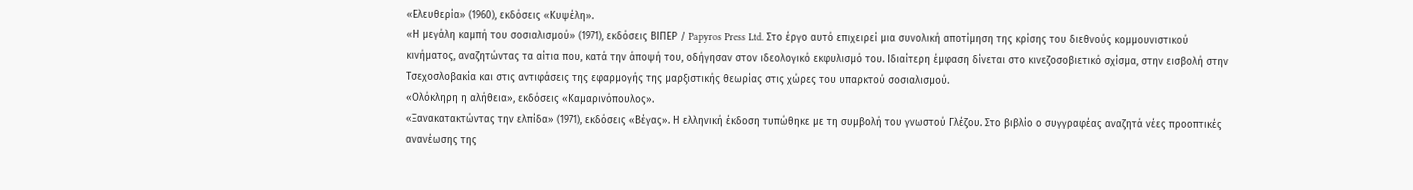«Ελευθερία» (1960), εκδόσεις «Κυψέλη».
«Η μεγάλη καμπή του σοσιαλισμού» (1971), εκδόσεις ΒΙΠΕΡ / Papyros Press Ltd. Στο έργο αυτό επιχειρεί μια συνολική αποτίμηση της κρίσης του διεθνούς κομμουνιστικού κινήματος, αναζητώντας τα αίτια που, κατά την άποψή του, οδήγησαν στον ιδεολογικό εκφυλισμό του. Ιδιαίτερη έμφαση δίνεται στο κινεζοσοβιετικό σχίσμα, στην εισβολή στην Τσεχοσλοβακία και στις αντιφάσεις της εφαρμογής της μαρξιστικής θεωρίας στις χώρες του υπαρκτού σοσιαλισμού.
«Ολόκληρη η αλήθεια», εκδόσεις «Καμαρινόπουλος».
«Ξανακατακτώντας την ελπίδα» (1971), εκδόσεις «Βέγας». Η ελληνική έκδοση τυπώθηκε με τη συμβολή του γνωστού Γλέζου. Στο βιβλίο ο συγγραφέας αναζητά νέες προοπτικές ανανέωσης της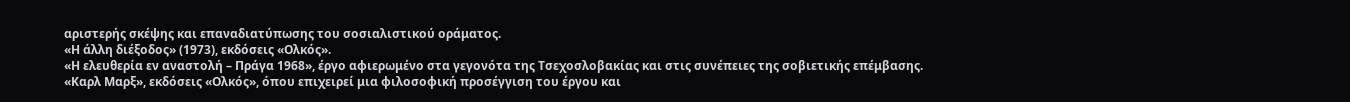αριστερής σκέψης και επαναδιατύπωσης του σοσιαλιστικού οράματος.
«Η άλλη διέξοδος» (1973), εκδόσεις «Ολκός».
«Η ελευθερία εν αναστολή – Πράγα 1968», έργο αφιερωμένο στα γεγονότα της Τσεχοσλοβακίας και στις συνέπειες της σοβιετικής επέμβασης.
«Καρλ Μαρξ», εκδόσεις «Ολκός», όπου επιχειρεί μια φιλοσοφική προσέγγιση του έργου και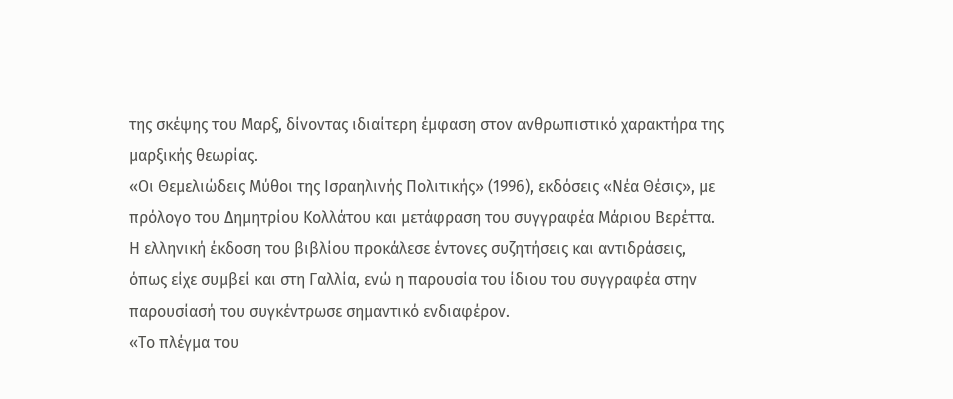της σκέψης του Μαρξ, δίνοντας ιδιαίτερη έμφαση στον ανθρωπιστικό χαρακτήρα της μαρξικής θεωρίας.
«Οι Θεμελιώδεις Μύθοι της Ισραηλινής Πολιτικής» (1996), εκδόσεις «Νέα Θέσις», με πρόλογο του Δημητρίου Κολλάτου και μετάφραση του συγγραφέα Μάριου Βερέττα. Η ελληνική έκδοση του βιβλίου προκάλεσε έντονες συζητήσεις και αντιδράσεις, όπως είχε συμβεί και στη Γαλλία, ενώ η παρουσία του ίδιου του συγγραφέα στην παρουσίασή του συγκέντρωσε σημαντικό ενδιαφέρον.
«Το πλέγμα του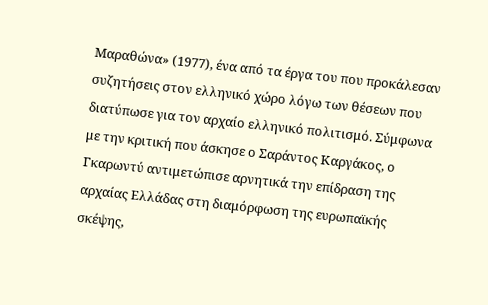Μαραθώνα» (1977), ένα από τα έργα του που προκάλεσαν συζητήσεις στον ελληνικό χώρο λόγω των θέσεων που διατύπωσε για τον αρχαίο ελληνικό πολιτισμό. Σύμφωνα με την κριτική που άσκησε ο Σαράντος Καργάκος, ο Γκαρωντύ αντιμετώπισε αρνητικά την επίδραση της αρχαίας Ελλάδας στη διαμόρφωση της ευρωπαϊκής σκέψης,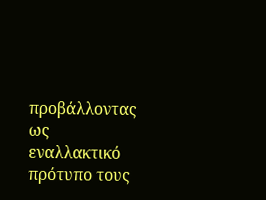προβάλλοντας ως εναλλακτικό πρότυπο τους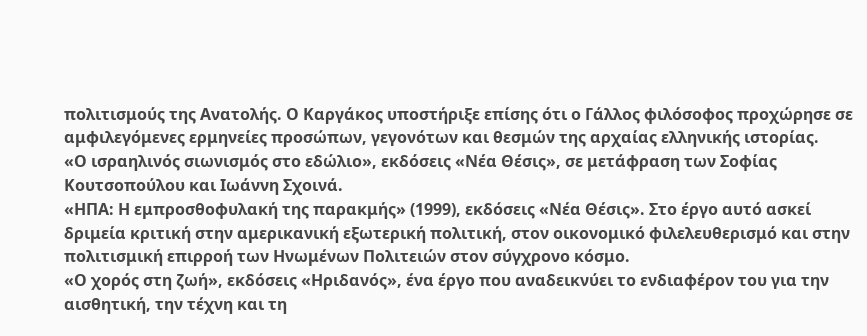πολιτισμούς της Ανατολής. Ο Καργάκος υποστήριξε επίσης ότι ο Γάλλος φιλόσοφος προχώρησε σε αμφιλεγόμενες ερμηνείες προσώπων, γεγονότων και θεσμών της αρχαίας ελληνικής ιστορίας.
«Ο ισραηλινός σιωνισμός στο εδώλιο», εκδόσεις «Νέα Θέσις», σε μετάφραση των Σοφίας Κουτσοπούλου και Ιωάννη Σχοινά.
«ΗΠΑ: Η εμπροσθοφυλακή της παρακμής» (1999), εκδόσεις «Νέα Θέσις». Στο έργο αυτό ασκεί δριμεία κριτική στην αμερικανική εξωτερική πολιτική, στον οικονομικό φιλελευθερισμό και στην πολιτισμική επιρροή των Ηνωμένων Πολιτειών στον σύγχρονο κόσμο.
«Ο χορός στη ζωή», εκδόσεις «Ηριδανός», ένα έργο που αναδεικνύει το ενδιαφέρον του για την αισθητική, την τέχνη και τη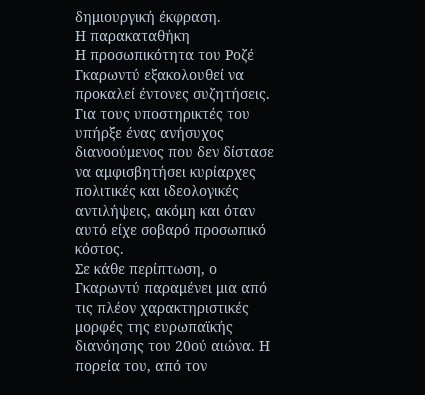δημιουργική έκφραση.
Η παρακαταθήκη
Η προσωπικότητα του Ροζέ Γκαρωντύ εξακολουθεί να προκαλεί έντονες συζητήσεις. Για τους υποστηρικτές του υπήρξε ένας ανήσυχος διανοούμενος που δεν δίστασε να αμφισβητήσει κυρίαρχες πολιτικές και ιδεολογικές αντιλήψεις, ακόμη και όταν αυτό είχε σοβαρό προσωπικό κόστος.
Σε κάθε περίπτωση, ο Γκαρωντύ παραμένει μια από τις πλέον χαρακτηριστικές μορφές της ευρωπαϊκής διανόησης του 20ού αιώνα. Η πορεία του, από τον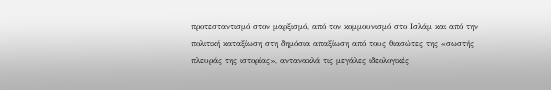προτεσταντισμό στον μαρξισμό, από τον κομμουνισμό στο Ισλάμ και από την πολιτική καταξίωση στη δημόσια απαξίωση από τους θιασώτες της «σωστής πλευράς της ιστορίας», αντανακλά τις μεγάλες ιδεολογικές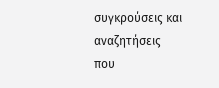συγκρούσεις και αναζητήσεις που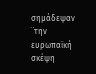σημάδεψαν ¨την ευρωπαϊκή σκέψη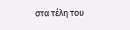στα τέλη του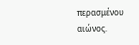περασμένου αιώνος.